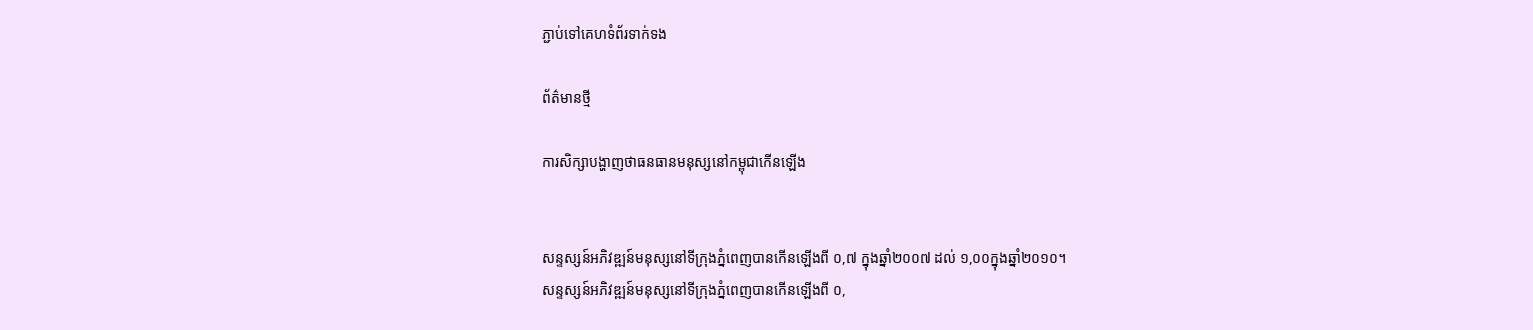ភ្ជាប់ទៅគេហទំព័រទាក់ទង

ព័ត៌មានថ្មី

ការសិក្សាបង្ហាញថាធនធានមនុស្សនៅកម្ពុជាកើនឡើង


សន្ទស្សន៍អភិវឌ្ឍន៍មនុស្សនៅទីក្រុងភ្នំពេញបានកើនឡើងពី ០,៧ ក្នុងឆ្នាំ២០០៧ ដល់ ១,០០ក្នុងឆ្នាំ២០១០។
សន្ទស្សន៍អភិវឌ្ឍន៍មនុស្សនៅទីក្រុងភ្នំពេញបានកើនឡើងពី ០,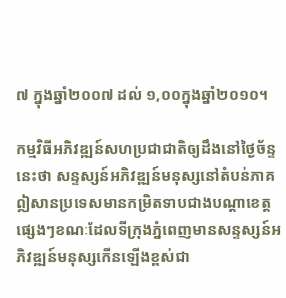៧ ក្នុងឆ្នាំ២០០៧ ដល់ ១,០០ក្នុងឆ្នាំ២០១០។

កម្មវិធីអភិវឌ្ឍន៍សហប្រជាជាតិឲ្យដឹងនៅថ្ងៃច័ន្ទនេះថា សន្ទស្សន៍អភិវឌ្ឍន៍មនុស្សនៅតំបន់ភាគឦសានប្រទេសមានកម្រិតទាបជាងបណ្តាខេត្តផ្សេងៗខណៈដែលទីក្រុងភ្នំពេញមានសន្ទស្សន៍អភិវឌ្ឍន៍មនុស្សកើនឡើងខ្ពស់ជា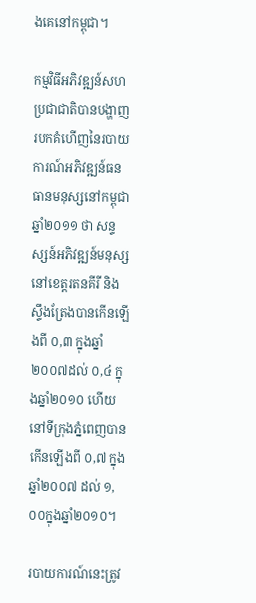ងគេនៅកម្ពុជា។

កម្មវិធីអភិវឌ្ឍន៍សហប្រជាជាតិបានបង្ហាញរបកគំហើញនៃរបាយការណ៍អភិវឌ្ឍន៍ធនធានមនុស្សនៅកម្ពុជាឆ្នាំ២០១១ ថា សន្ទស្សន៍អភិវឌ្ឍន៍មនុស្សនៅខេត្តរតនគីរី និងស្ទឹងត្រែងបានកើនឡើងពី ០,៣ ក្នុងឆ្នាំ២០០៧ដល់ ០,៤ ក្នុងឆ្នាំ២០១០ ហើយនៅទីក្រុងភ្នំពេញបានកើនឡើងពី ០,៧ ក្នុងឆ្នាំ២០០៧ ដល់ ១,០០ក្នុងឆ្នាំ២០១០។

របាយការណ៍នេះត្រូវ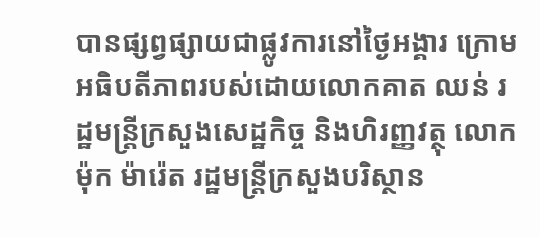បានផ្សព្វផ្សាយជាផ្លូវការនៅថ្ងៃអង្គារ ក្រោមអធិបតីភាពរបស់ដោយលោកគាត ឈន់ រដ្ឋមន្ត្រីក្រសួងសេដ្ឋកិច្ច និងហិរញ្ញវត្ថុ លោកម៉ុក ម៉ារ៉េត រដ្ឋមន្ត្រីក្រសួងបរិស្ថាន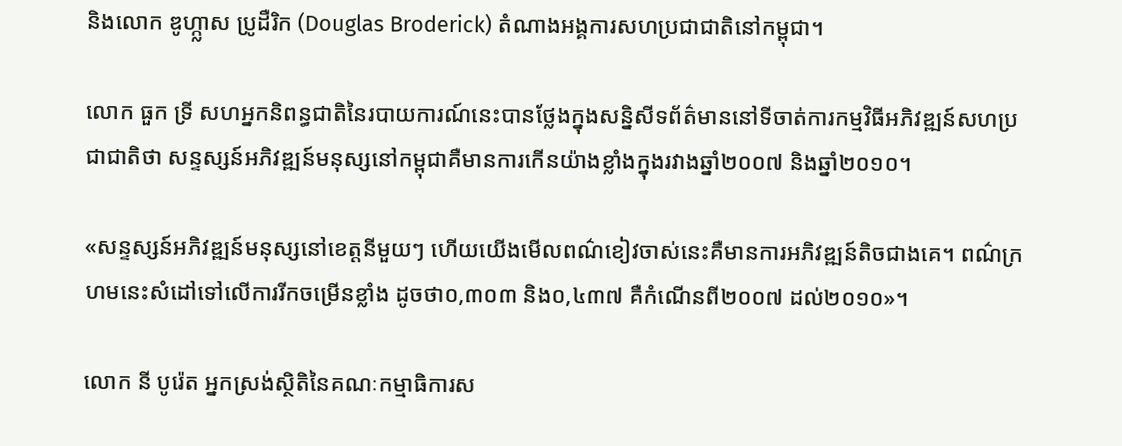និងលោក ឌូហ្ក្លាស ប្រូដឺរិក (Douglas Broderick) តំណាងអង្គការសហប្រជាជាតិនៅកម្ពុជា។

លោក ធួក ទ្រី សហអ្នកនិពន្ធជាតិនៃរបាយការណ៍នេះបានថ្លែងក្នុងសន្និសីទព័ត៌មាននៅទីចាត់ការកម្មវិធីអភិវឌ្ឍន៍សហប្រជាជាតិថា សន្ទស្សន៍អភិវឌ្ឍន៍មនុស្សនៅកម្ពុជាគឺមានការកើនយ៉ាងខ្លាំងក្នុងរវាងឆ្នាំ២០០៧ និងឆ្នាំ២០១០។

«សន្ទស្សន៍អភិវឌ្ឍន៍មនុស្សនៅខេត្តនីមួយៗ ហើយយើងមើលពណ៌ខៀវចាស់នេះគឺមានការអភិវឌ្ឍន៍តិចជាងគេ។ ពណ៌ក្រហមនេះសំដៅទៅលើការរីកចម្រើនខ្លាំង ដូចថា០,៣០៣ និង០,៤៣៧ គឺកំណើនពី២០០៧ ដល់២០១០»។

លោក នី បូរ៉េត អ្នកស្រង់ស្ថិតិនៃគណៈកម្មាធិការស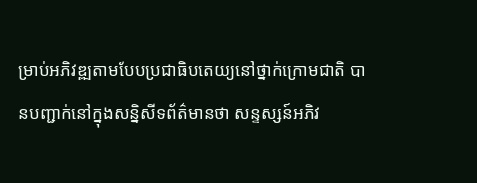ម្រាប់អភិវឌ្ឍតាមបែបប្រជាធិបតេយ្យនៅថ្នាក់ក្រោមជាតិ បានបញ្ជាក់នៅក្នុងសន្និសីទព័ត៌មានថា សន្ទស្សន៍អភិវ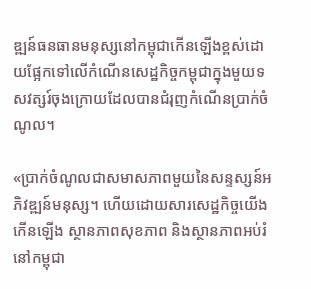ឌ្ឍន៍ធនធានមនុស្សនៅកម្ពុជាកើនឡើងខ្ពស់ដោយផ្អែកទៅលើកំណើនសេដ្ឋកិច្ចកម្ពុជាក្នុងមួយទសវត្សរ៍ចុងក្រោយដែលបានជំរុញកំណើនប្រាក់ចំណូល។

«ប្រាក់ចំណូលជាសមាសភាពមួយនៃសន្ទស្សន៍អភិវឌ្ឍន៍មនុស្ស។ ហើយដោយសារសេដ្ឋកិច្ចយើងកើនឡើង ស្ថានភាពសុខភាព និងស្ថានភាពអប់រំនៅកម្ពុជា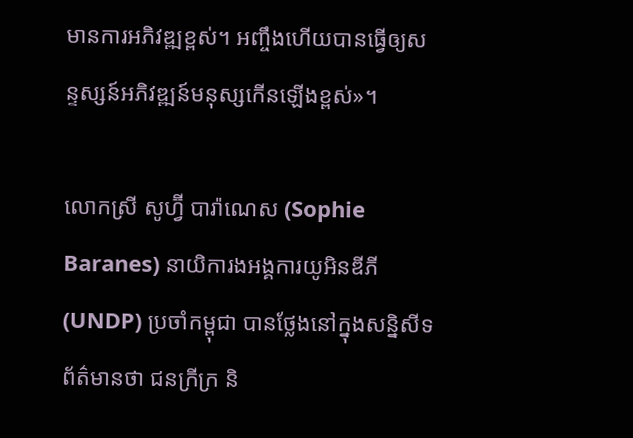មានការអភិវឌ្ឍខ្ពស់។ អញ្ចឹងហើយបានធ្វើឲ្យសន្ទស្សន៍អភិវឌ្ឍន៍មនុស្សកើនឡើងខ្ពស់»។

លោកស្រី សូហ្វ៊ី បារ៉ាណេស (Sophie Baranes) នាយិការងអង្គការយូអិនឌីភី (UNDP) ប្រចាំកម្ពុជា បានថ្លែងនៅក្នុងសន្និសីទព័ត៌មានថា ជនក្រីក្រ និ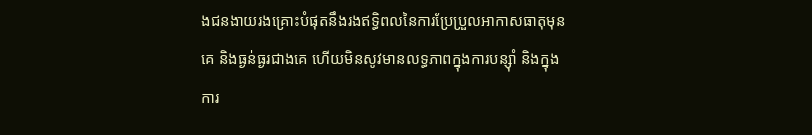ងជនងាយរងគ្រោះបំផុតនឹងរងឥទ្ធិពលនៃការប្រែប្រួលអាកាសធាតុមុនគេ និងធ្ងន់ធ្ងរជាងគេ ហើយមិនសូវមានលទ្ធភាពក្នុងការបន្ស៊ាំ និងក្នុងការ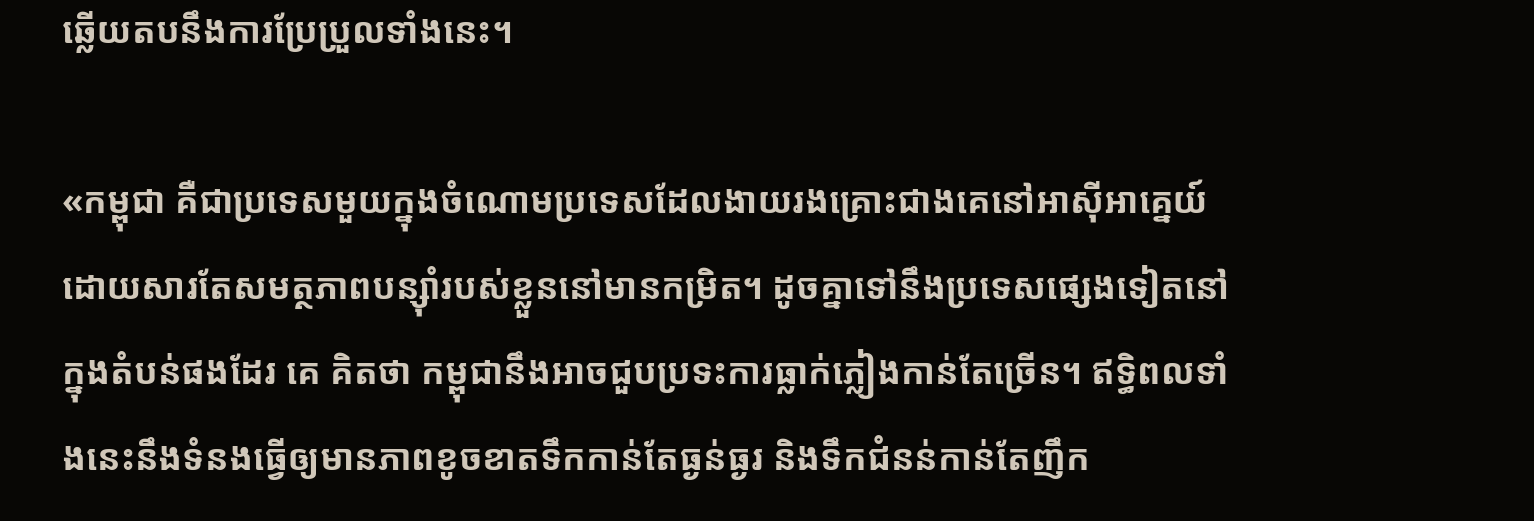ឆ្លើយតបនឹងការប្រែប្រួលទាំងនេះ។

«កម្ពុជា គឺជាប្រទេសមួយក្នុងចំណោមប្រទេសដែលងាយរងគ្រោះជាងគេនៅអាស៊ីអាគ្នេយ៍ ដោយសារតែសមត្ថភាពបន្ស៊ាំរបស់ខ្លួននៅមានកម្រិត។ ដូចគ្នាទៅនឹងប្រទេសផ្សេងទៀតនៅក្នុងតំបន់ផងដែរ គេ គិតថា កម្ពុជានឹងអាចជួបប្រទះការធ្លាក់ភ្លៀងកាន់តែច្រើន។ ឥទ្ធិពលទាំងនេះនឹងទំនងធ្វើឲ្យមានភាពខូចខាតទឹកកាន់តែធ្ងន់ធ្ងរ និងទឹកជំនន់កាន់តែញឹក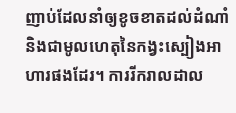ញាប់ដែលនាំឲ្យខូចខាតដល់ដំណាំ និងជាមូលហេតុនៃកង្វះស្បៀងអាហារផងដែរ។ ការរីករាលដាល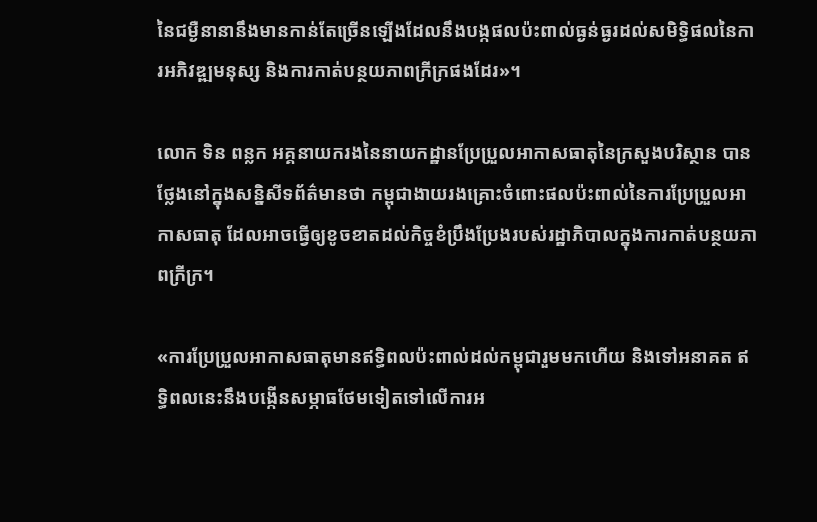នៃជម្ងឺនានានឹងមានកាន់តែច្រើនឡើងដែលនឹងបង្កផលប៉ះពាល់ធ្ងន់ធ្ងរដល់សមិទ្ធិផលនៃការអភិវឌ្ឍមនុស្ស និងការកាត់បន្ថយភាពក្រីក្រផងដែរ»។

លោក ទិន ពន្លក អគ្គនាយករងនៃនាយកដ្ឋានប្រែប្រួលអាកាសធាតុនៃក្រសួងបរិស្ថាន បានថ្លែងនៅក្នុងសន្និសីទព័ត៌មានថា កម្ពុជាងាយរងគ្រោះចំពោះផលប៉ះពាល់នៃការប្រែប្រួលអាកាសធាតុ ដែលអាចធ្វើឲ្យខូចខាតដល់កិច្ចខំប្រឹងប្រែងរបស់រដ្ឋាភិបាលក្នុងការកាត់បន្ថយភាពក្រីក្រ។

«ការប្រែប្រួលអាកាសធាតុមានឥទ្ធិពលប៉ះពាល់ដល់កម្ពុជារួមមកហើយ និងទៅអនាគត ឥទ្ធិពលនេះនឹងបង្កើនសម្ភាធថែមទៀតទៅលើការអ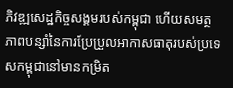ភិវឌ្ឍសេដ្ឋកិច្ចសង្គមរបស់កម្ពុជា ហើយសមត្ថភាពបន្សាំនៃការប្រែប្រួលអាកាសធាតុរបស់ប្រទេសកម្ពុជានៅមានកម្រិត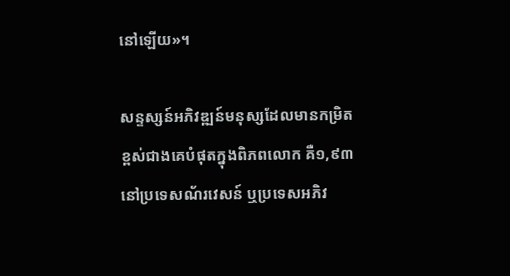នៅឡើយ»។

សន្ទស្សន៍អភិវឌ្ឍន៍មនុស្សដែលមានកម្រិតខ្ពស់ជាងគេបំផុតក្នុងពិភពលោក គឺ១,៩៣នៅប្រទេសណ័រវេសន៍ ឬប្រទេសអភិវ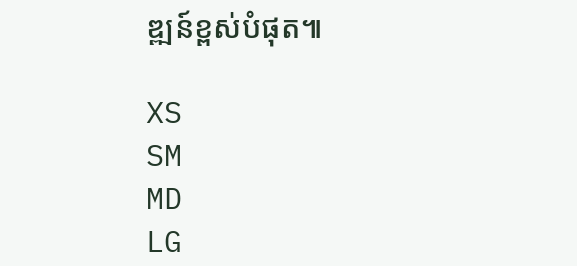ឌ្ឍន៍ខ្ពស់បំផុត៕

XS
SM
MD
LG